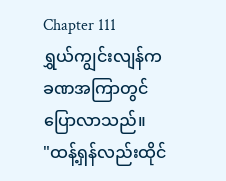Chapter 111
ရွှယ်ကျွင်းလျန်က ခဏအကြာတွင်ပြောလာသည်။
"ထန့်ရှန်လည်းထိုင်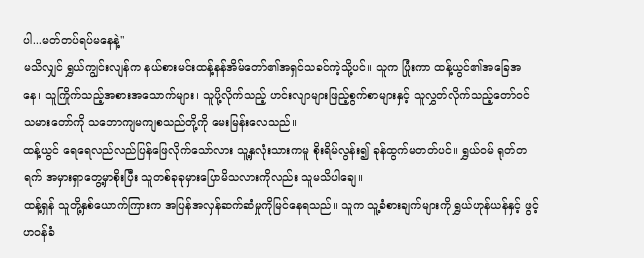ပါ...မတ်တပ်ရပ်မနေနဲ့"
မသိလျှင် ရွှယ်ကျွင်းလျန်က နယ်စားမင်းထန့်နန်အိမ်တော်၏အရှင်သခင်ကဲ့သို့ပင်။ သူက ပြုံးကာ ထန့်ယွင်၏အခြေအနေ၊ သူကြိုက်သည့်အစားအသောက်များ၊ သူပို့လိုက်သည့် ဟင်းလျာများဖြည့်စွက်စာများနှင့် သူလွှတ်လိုက်သည့်တော်ဝင်သမားတော်ကို သဘောကျမကျစသည်တို့ကို မေးမြန်းလေသည်။
ထန့်ယွင် ရေရေလည်လည်ပြန်ဖြေလိုက်သော်လား သူ့နှလုံးသားကမူ စိုးရိမ်လွန်း၍ ခုန်ထွက်မတတ်ပင်။ ရွှယ်ဝမ် ရုတ်တရက် အမှားရှာတွေ့မှာစိုးပြီး သူတစ်ခုခုမှားပြောမိသလားကိုလည်း သူမသိပါချေ။
ထန့်ရှန် သူတို့နှစ်ယောက်ကြားက အပြန်အလှန်ဆက်ဆံမှုကိုမြင်နေရသည်။ သူက သူ့ခံစားချက်များကို ရွှယ်ဟုန်ယန်နှင့် ဖွင့်ဟဝန်ခံ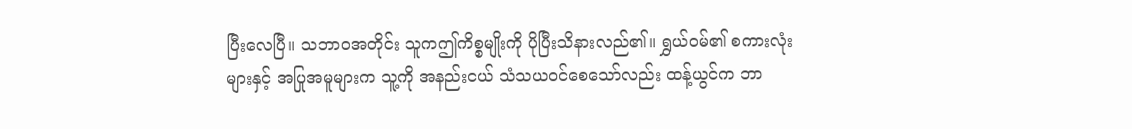ပြီးလေပြီ။ သဘာဝအတိုင်း သူကဤကိစ္စမျိုးကို ပိုပြီးသိနားလည်၏။ ရွှယ်ဝမ်၏ စကားလုံးများနှင့် အပြုအမူများက သူ့ကို အနည်းငယ် သံသယဝင်စေသော်လည်း ထန့်ယွင်က ဘာ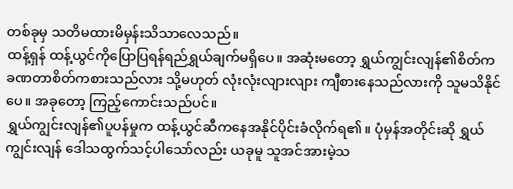တစ်ခုမှ သတိမထားမိမှန်းသိသာလေသည်။
ထန့်ရှန် ထန့်ယွင်ကိုပြောပြရန်ရည်ရွှယ်ချက်မရှိပေ။ အဆုံးမတော့ ရွှယ်ကျွင်းလျန်၏စိတ်က ခဏတာစိတ်ကစားသည်လား သို့မဟုတ် လုံးလုံးလျားလျား ကျီစားနေသည်လားကို သူမသိနိုင်ပေ။ အခုတော့ ကြည့်ကောင်းသည်ပင်။
ရွှယ်ကျွင်းလျန်၏ပူပန်မှုက ထန့်ယွင်ဆီကနေအနိုင်ပိုင်းခံလိုက်ရ၏။ ပုံမှန်အတိုင်းဆို ရွှယ်ကျွင်းလျန် ဒေါသထွက်သင့်ပါသော်လည်း ယခုမူ သူအင်အားမဲ့သ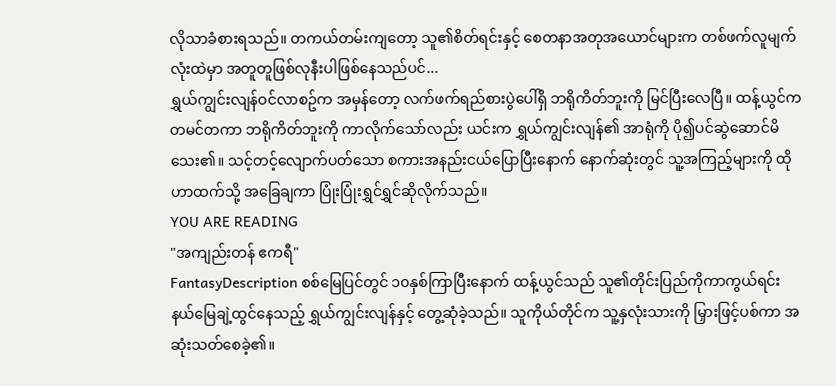လိုသာခံစားရသည်။ တကယ်တမ်းကျတော့ သူ၏စိတ်ရင်းနှင့် စေတနာအတုအယောင်များက တစ်ဖက်လူမျက်လုံးထဲမှာ အတူတူဖြစ်လုနီးပါဖြစ်နေသည်ပင်...
ရွှယ်ကျွင်းလျန်ဝင်လာစဥ်က အမှန်တော့ လက်ဖက်ရည်စားပွဲပေါ်ရှိ ဘရိုကိတ်ဘူးကို မြင်ပြီးလေပြီ။ ထန့်ယွင်က တမင်တကာ ဘရိုကိတ်ဘူးကို ကာလိုက်သော်လည်း ယင်းက ရွှယ်ကျွင်းလျန်၏ အာရုံကို ပို၍ပင်ဆွဲဆောင်မိသေး၏။ သင့်တင့်လျောက်ပတ်သော စကားအနည်းငယ်ပြောပြီးနောက် နောက်ဆုံးတွင် သူ့အကြည့်များကို ထိုဟာထက်သို့ အခြေချကာ ပြုံးပြုံးရွှင်ရွှင်ဆိုလိုက်သည်။
YOU ARE READING
"အကျည်းတန် ဧကရီ"
FantasyDescription စစ်မြေပြင်တွင် ၁၀နှစ်ကြာပြီးနောက် ထန့်ယွင်သည် သူ၏တိုင်းပြည်ကိုကာကွယ်ရင်း နယ်မြေချဲ့ထွင်နေသည့် ရွှယ်ကျွင်းလျန်နှင့် တွေ့ဆုံခဲ့သည်။ သူကိုယ်တိုင်က သူ့နှလုံးသားကို မြှားဖြင့်ပစ်ကာ အဆုံးသတ်စေခဲ့၏။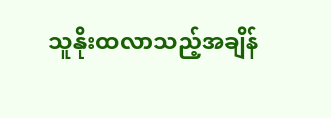သူနိုးထလာသည့်အချိန်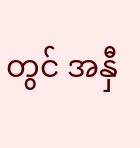တွင် အနှီ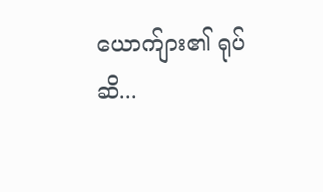ယောက်ျား၏ ရုပ်ဆိ...